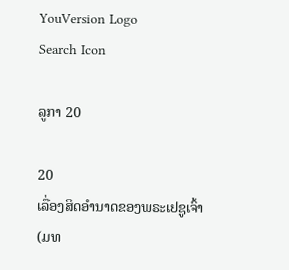YouVersion Logo
Search Icon

ລູກາ 20

20
ເລື່ອງສິດອຳນາດຂອງພຣະເຢຊູເຈົ້າ
(ມທ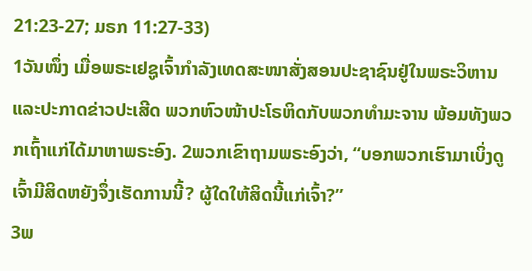21:23-27; ມຣກ 11:27-33)
1ວັນໜຶ່ງ ເມື່ອພຣະເຢຊູເຈົ້າກຳລັງເທດສະໜາສັ່ງສອນປະຊາຊົນຢູ່ໃນພຣະວິຫານ ແລະປະກາດຂ່າວປະເສີດ ພວກຫົວໜ້າປະໂຣຫິດກັບພວກທຳມະຈານ ພ້ອມທັງພວກເຖົ້າແກ່ໄດ້ມາຫາພຣະອົງ. 2ພວກເຂົາຖາມພຣະອົງວ່າ, “ບອກພວກເຮົາມາເບິ່ງດູ ເຈົ້າມີສິດຫຍັງຈຶ່ງເຮັດການນີ້? ຜູ້ໃດໃຫ້ສິດນີ້ແກ່ເຈົ້າ?”
3ພ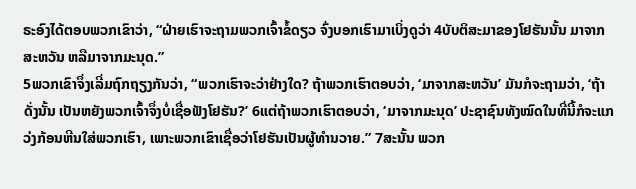ຣະອົງໄດ້ຕອບພວກເຂົາວ່າ, “ຝ່າຍເຮົາຈະຖາມພວກເຈົ້າຂໍ້ດຽວ ຈົ່ງບອກເຮົາມາເບິ່ງດູວ່າ 4ບັບຕິສະມາຂອງໂຢຮັນນັ້ນ ມາຈາກສະຫວັນ ຫລືມາຈາກມະນຸດ.”
5ພວກເຂົາຈຶ່ງເລີ່ມຖົກຖຽງກັນວ່າ, “ພວກເຮົາຈະວ່າຢ່າງໃດ? ຖ້າພວກເຮົາຕອບວ່າ, ‘ມາຈາກສະຫວັນ’ ມັນກໍຈະຖາມວ່າ, ‘ຖ້າດັ່ງນັ້ນ ເປັນຫຍັງພວກເຈົ້າຈຶ່ງບໍ່ເຊື່ອຟັງໂຢຮັນ?’ 6ແຕ່ຖ້າພວກເຮົາຕອບວ່າ, ‘ມາຈາກມະນຸດ’ ປະຊາຊົນທັງໝົດໃນທີ່ນີ້ກໍຈະແກວ່ງກ້ອນຫີນໃສ່ພວກເຮົາ, ເພາະພວກເຂົາເຊື່ອວ່າໂຢຮັນເປັນຜູ້ທຳນວາຍ.” 7ສະນັ້ນ ພວກ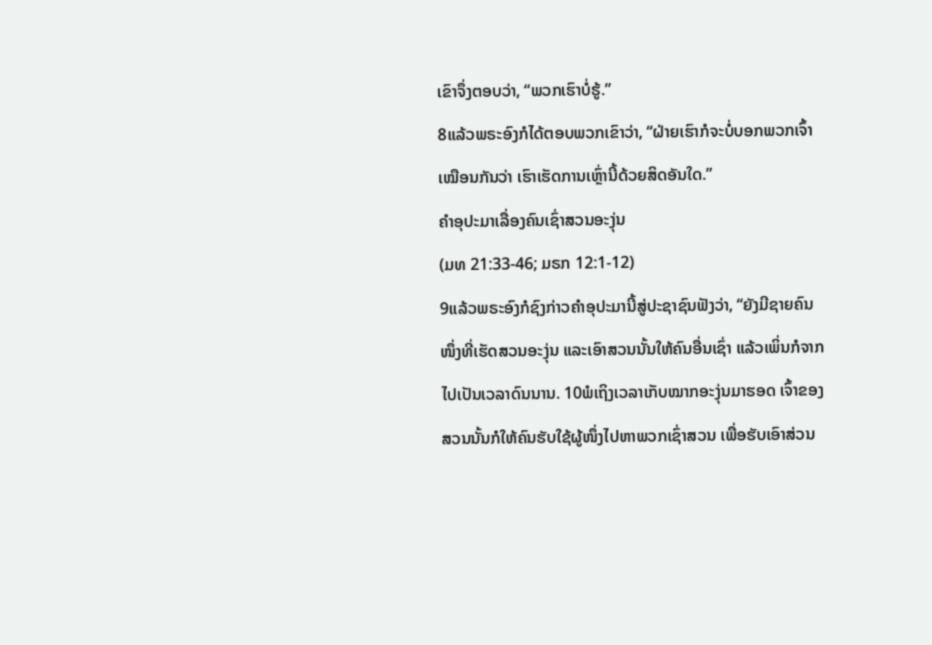ເຂົາຈຶ່ງຕອບວ່າ, “ພວກເຮົາບໍ່ຮູ້.”
8ແລ້ວພຣະອົງກໍໄດ້ຕອບພວກເຂົາວ່າ, “ຝ່າຍເຮົາກໍຈະບໍ່ບອກພວກເຈົ້າເໝືອນກັນວ່າ ເຮົາເຮັດການເຫຼົ່ານີ້ດ້ວຍສິດອັນໃດ.”
ຄຳອຸປະມາເລື່ອງຄົນເຊົ່າສວນອະງຸ່ນ
(ມທ 21:33-46; ມຣກ 12:1-12)
9ແລ້ວພຣະອົງກໍຊົງກ່າວຄຳອຸປະມານີ້ສູ່ປະຊາຊົນຟັງວ່າ, “ຍັງມີຊາຍຄົນໜຶ່ງທີ່ເຮັດສວນອະງຸ່ນ ແລະເອົາສວນນັ້ນໃຫ້ຄົນອື່ນເຊົ່າ ແລ້ວເພິ່ນກໍຈາກໄປເປັນເວລາດົນນານ. 10ພໍເຖິງເວລາເກັບໝາກອະງຸ່ນມາຮອດ ເຈົ້າຂອງສວນນັ້ນກໍໃຫ້ຄົນຮັບໃຊ້ຜູ້ໜຶ່ງໄປຫາພວກເຊົ່າສວນ ເພື່ອຮັບເອົາສ່ວນ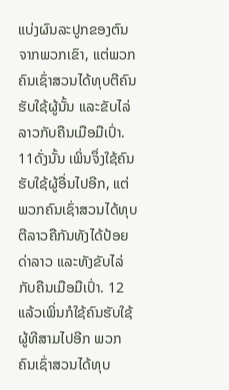ແບ່ງຜົນລະປູກຂອງຕົນຈາກພວກເຂົາ, ແຕ່ພວກຄົນເຊົ່າສວນໄດ້ທຸບຕີຄົນຮັບໃຊ້ຜູ້ນັ້ນ ແລະຂັບໄລ່ລາວກັບຄືນເມືອມືເປົ່າ. 11ດັ່ງນັ້ນ ເພິ່ນຈຶ່ງໃຊ້ຄົນຮັບໃຊ້ຜູ້ອື່ນໄປອີກ, ແຕ່ພວກຄົນເຊົ່າສວນໄດ້ທຸບຕີລາວຄືກັນທັງໄດ້ປ້ອຍດ່າລາວ ແລະທັງຂັບໄລ່ກັບຄືນເມືອມືເປົ່າ. 12ແລ້ວເພິ່ນກໍໃຊ້ຄົນຮັບໃຊ້ຜູ້ທີສາມໄປອີກ ພວກຄົນເຊົ່າສວນໄດ້ທຸບ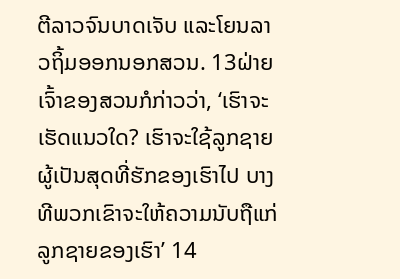ຕີລາວຈົນບາດເຈັບ ແລະໂຍນລາວຖິ້ມອອກນອກສວນ. 13ຝ່າຍເຈົ້າຂອງສວນກໍກ່າວວ່າ, ‘ເຮົາຈະເຮັດແນວໃດ? ເຮົາຈະໃຊ້ລູກຊາຍຜູ້ເປັນສຸດທີ່ຮັກຂອງເຮົາໄປ ບາງທີພວກເຂົາຈະໃຫ້ຄວາມນັບຖືແກ່ລູກຊາຍຂອງເຮົາ’ 14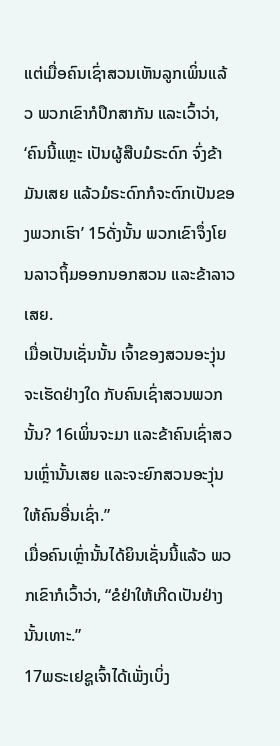ແຕ່ເມື່ອຄົນເຊົ່າສວນເຫັນລູກເພິ່ນແລ້ວ ພວກເຂົາກໍປຶກສາກັນ ແລະເວົ້າວ່າ, ‘ຄົນນີ້ແຫຼະ ເປັນຜູ້ສືບມໍຣະດົກ ຈົ່ງຂ້າມັນເສຍ ແລ້ວມໍຣະດົກກໍຈະຕົກເປັນຂອງພວກເຮົາ’ 15ດັ່ງນັ້ນ ພວກເຂົາຈຶ່ງໂຍນລາວຖິ້ມອອກນອກສວນ ແລະຂ້າລາວເສຍ.
ເມື່ອເປັນເຊັ່ນນັ້ນ ເຈົ້າຂອງສວນອະງຸ່ນຈະເຮັດຢ່າງໃດ ກັບຄົນເຊົ່າສວນພວກນັ້ນ? 16ເພິ່ນຈະມາ ແລະຂ້າຄົນເຊົ່າສວນເຫຼົ່ານັ້ນເສຍ ແລະຈະຍົກສວນອະງຸ່ນໃຫ້ຄົນອື່ນເຊົ່າ.”
ເມື່ອຄົນເຫຼົ່ານັ້ນໄດ້ຍິນເຊັ່ນນີ້ແລ້ວ ພວກເຂົາກໍເວົ້າວ່າ, “ຂໍຢ່າໃຫ້ເກີດເປັນຢ່າງນັ້ນເທາະ.”
17ພຣະເຢຊູເຈົ້າໄດ້ເພັ່ງເບິ່ງ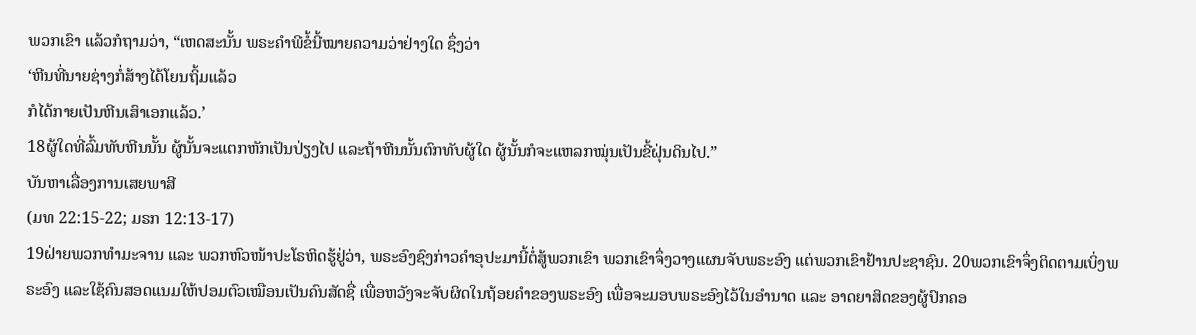ພວກເຂົາ ແລ້ວກໍຖາມວ່າ, “ເຫດສະນັ້ນ ພຣະຄຳພີຂໍ້ນີ້ໝາຍຄວາມວ່າຢ່າງໃດ ຊຶ່ງວ່າ
‘ຫີນທີ່ນາຍຊ່າງກໍ່ສ້າງໄດ້ໂຍນຖິ້ມແລ້ວ
ກໍໄດ້ກາຍເປັນຫີນເສົາເອກແລ້ວ.’
18ຜູ້ໃດທີ່ລົ້ມທັບຫີນນັ້ນ ຜູ້ນັ້ນຈະແຕກຫັກເປັນປ່ຽງໄປ ແລະຖ້າຫີນນັ້ນຕົກທັບຜູ້ໃດ ຜູ້ນັ້ນກໍຈະແຫລກໝຸ່ນເປັນຂີ້ຝຸ່ນດິນໄປ.”
ບັນຫາເລື່ອງການເສຍພາສີ
(ມທ 22:15-22; ມຣກ 12:13-17)
19ຝ່າຍພວກທຳມະຈານ ແລະ ພວກຫົວໜ້າປະໂຣຫິດຮູ້ຢູ່ວ່າ, ພຣະອົງຊົງກ່າວຄຳອຸປະມານີ້ຕໍ່ສູ້ພວກເຂົາ ພວກເຂົາຈຶ່ງວາງແຜນຈັບພຣະອົງ ແຕ່ພວກເຂົາຢ້ານປະຊາຊົນ. 20ພວກເຂົາຈຶ່ງຕິດຕາມເບິ່ງພຣະອົງ ແລະໃຊ້ຄົນສອດແນມໃຫ້ປອມຕົວເໝືອນເປັນຄົນສັດຊື່ ເພື່ອຫວັງຈະຈັບຜິດໃນຖ້ອຍຄຳຂອງພຣະອົງ ເພື່ອຈະມອບພຣະອົງໄວ້ໃນອຳນາດ ແລະ ອາດຍາສິດຂອງຜູ້ປົກຄອ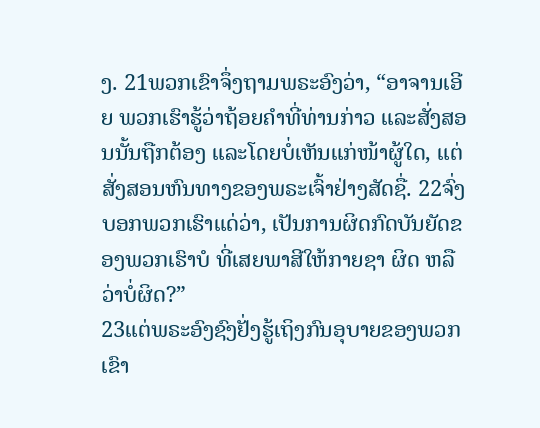ງ. 21ພວກເຂົາຈຶ່ງຖາມພຣະອົງວ່າ, “ອາຈານເອີຍ ພວກເຮົາຮູ້ວ່າຖ້ອຍຄຳທີ່ທ່ານກ່າວ ແລະສັ່ງສອນນັ້ນຖືກຕ້ອງ ແລະໂດຍບໍ່ເຫັນແກ່ໜ້າຜູ້ໃດ, ແຕ່ສັ່ງສອນຫົນທາງຂອງພຣະເຈົ້າຢ່າງສັດຊື່. 22ຈົ່ງບອກພວກເຮົາແດ່ວ່າ, ເປັນການຜິດກົດບັນຍັດຂອງພວກເຮົາບໍ ທີ່ເສຍພາສີໃຫ້ກາຍຊາ ຜິດ ຫລືວ່າບໍ່ຜິດ?”
23ແຕ່ພຣະອົງຊົງຢັ່ງຮູ້ເຖິງກົນອຸບາຍຂອງພວກເຂົາ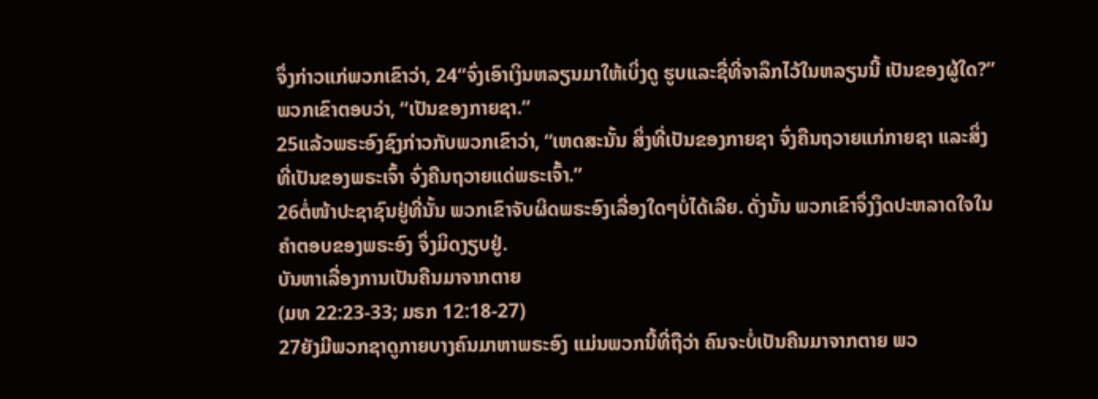ຈຶ່ງກ່າວແກ່ພວກເຂົາວ່າ, 24“ຈົ່ງເອົາເງິນຫລຽນມາໃຫ້ເບິ່ງດູ ຮູບແລະຊື່ທີ່ຈາລຶກໄວ້ໃນຫລຽນນີ້ ເປັນຂອງຜູ້ໃດ?”
ພວກເຂົາຕອບວ່າ, “ເປັນຂອງກາຍຊາ.”
25ແລ້ວພຣະອົງຊົງກ່າວກັບພວກເຂົາວ່າ, “ເຫດສະນັ້ນ ສິ່ງທີ່ເປັນຂອງກາຍຊາ ຈົ່ງຄືນຖວາຍແກ່ກາຍຊາ ແລະສິ່ງທີ່ເປັນຂອງພຣະເຈົ້າ ຈົ່ງຄືນຖວາຍແດ່ພຣະເຈົ້າ.”
26ຕໍ່ໜ້າປະຊາຊົນຢູ່ທີ່ນັ້ນ ພວກເຂົາຈັບຜິດພຣະອົງເລື່ອງໃດໆບໍ່ໄດ້ເລີຍ. ດັ່ງນັ້ນ ພວກເຂົາຈຶ່ງງຶດປະຫລາດໃຈໃນຄຳຕອບຂອງພຣະອົງ ຈຶ່ງມິດງຽບຢູ່.
ບັນຫາເລື່ອງການເປັນຄືນມາຈາກຕາຍ
(ມທ 22:23-33; ມຣກ 12:18-27)
27ຍັງມີພວກຊາດູກາຍບາງຄົນມາຫາພຣະອົງ ແມ່ນພວກນີ້ທີ່ຖືວ່າ ຄົນຈະບໍ່ເປັນຄືນມາຈາກຕາຍ ພວ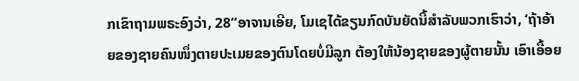ກເຂົາຖາມພຣະອົງວ່າ, 28“ອາຈານເອີຍ, ໂມເຊໄດ້ຂຽນກົດບັນຍັດນີ້ສຳລັບພວກເຮົາວ່າ, ‘ຖ້າອ້າຍຂອງຊາຍຄົນໜຶ່ງຕາຍປະເມຍຂອງຕົນໂດຍບໍ່ມີລູກ ຕ້ອງໃຫ້ນ້ອງຊາຍຂອງຜູ້ຕາຍນັ້ນ ເອົາເອື້ອຍ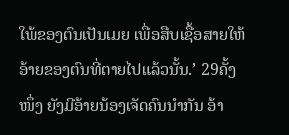ໃພ້ຂອງຕົນເປັນເມຍ ເພື່ອສືບເຊື້ອສາຍໃຫ້ອ້າຍຂອງຕົນທີ່ຕາຍໄປແລ້ວນັ້ນ.’ 29ຄັ້ງໜຶ່ງ ຍັງມີອ້າຍນ້ອງເຈັດຄົນນຳກັນ ອ້າ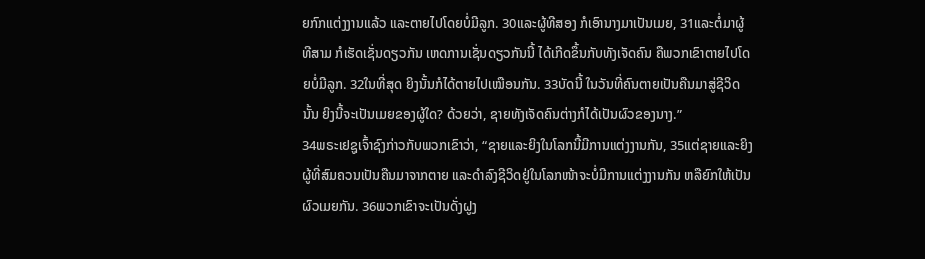ຍກົກແຕ່ງງານແລ້ວ ແລະຕາຍໄປໂດຍບໍ່ມີລູກ. 30ແລະຜູ້ທີສອງ ກໍເອົານາງມາເປັນເມຍ, 31ແລະຕໍ່ມາຜູ້ທີສາມ ກໍເຮັດເຊັ່ນດຽວກັນ ເຫດການເຊັ່ນດຽວກັນນີ້ ໄດ້ເກີດຂຶ້ນກັບທັງເຈັດຄົນ ຄືພວກເຂົາຕາຍໄປໂດຍບໍ່ມີລູກ. 32ໃນທີ່ສຸດ ຍິງນັ້ນກໍໄດ້ຕາຍໄປເໝືອນກັນ. 33ບັດນີ້ ໃນວັນທີ່ຄົນຕາຍເປັນຄືນມາສູ່ຊີວິດນັ້ນ ຍິງນີ້ຈະເປັນເມຍຂອງຜູ້ໃດ? ດ້ວຍວ່າ, ຊາຍທັງເຈັດຄົນຕ່າງກໍໄດ້ເປັນຜົວຂອງນາງ.”
34ພຣະເຢຊູເຈົ້າຊົງກ່າວກັບພວກເຂົາວ່າ, “ຊາຍແລະຍິງໃນໂລກນີ້ມີການແຕ່ງງານກັນ, 35ແຕ່ຊາຍແລະຍິງຜູ້ທີ່ສົມຄວນເປັນຄືນມາຈາກຕາຍ ແລະດຳລົງຊີວິດຢູ່ໃນໂລກໜ້າຈະບໍ່ມີການແຕ່ງງານກັນ ຫລືຍົກໃຫ້ເປັນຜົວເມຍກັນ. 36ພວກເຂົາຈະເປັນດັ່ງຝູງ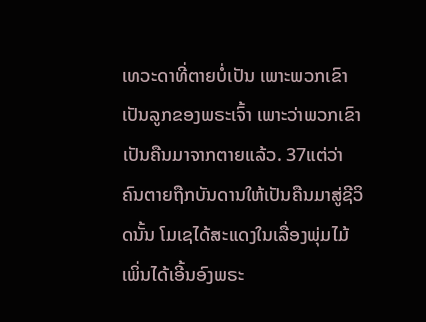ເທວະດາທີ່ຕາຍບໍ່ເປັນ ເພາະພວກເຂົາເປັນລູກຂອງພຣະເຈົ້າ ເພາະວ່າພວກເຂົາເປັນຄືນມາຈາກຕາຍແລ້ວ. 37ແຕ່ວ່າ ຄົນຕາຍຖືກບັນດານໃຫ້ເປັນຄືນມາສູ່ຊີວິດນັ້ນ ໂມເຊໄດ້ສະແດງໃນເລື່ອງພຸ່ມໄມ້ ເພິ່ນໄດ້ເອີ້ນອົງພຣະ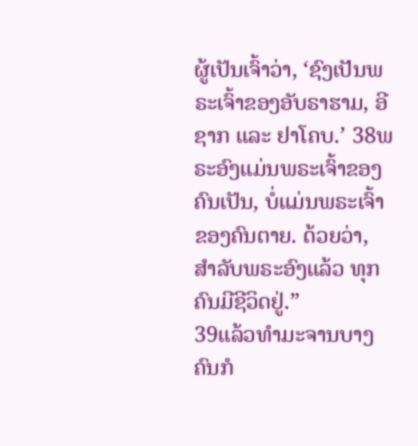ຜູ້ເປັນເຈົ້າວ່າ, ‘ຊົງເປັນພຣະເຈົ້າຂອງອັບຣາຮາມ, ອີຊາກ ແລະ ຢາໂຄບ.’ 38ພຣະອົງແມ່ນພຣະເຈົ້າຂອງຄົນເປັນ, ບໍ່ແມ່ນພຣະເຈົ້າຂອງຄົນຕາຍ. ດ້ວຍວ່າ, ສຳລັບພຣະອົງແລ້ວ ທຸກຄົນມີຊີວິດຢູ່.”
39ແລ້ວທຳມະຈານບາງຄົນກໍ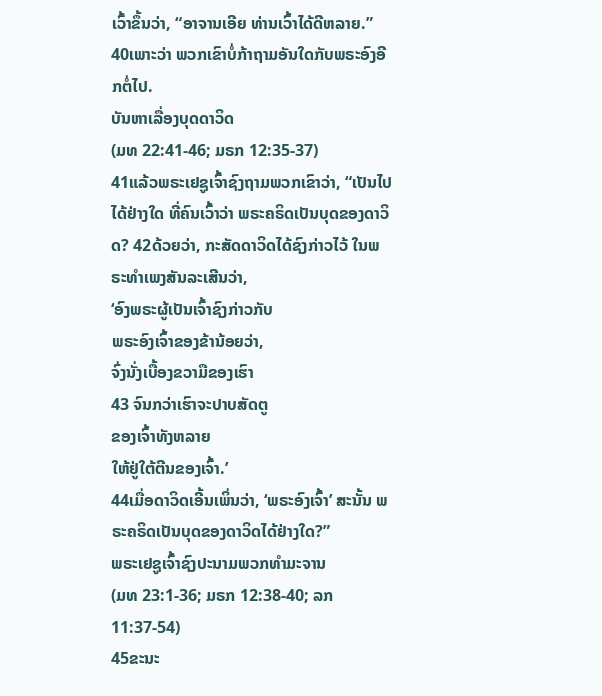ເວົ້າຂຶ້ນວ່າ, “ອາຈານເອີຍ ທ່ານເວົ້າໄດ້ດີຫລາຍ.” 40ເພາະວ່າ ພວກເຂົາບໍ່ກ້າຖາມອັນໃດກັບພຣະອົງອີກຕໍ່ໄປ.
ບັນຫາເລື່ອງບຸດດາວິດ
(ມທ 22:41-46; ມຣກ 12:35-37)
41ແລ້ວພຣະເຢຊູເຈົ້າຊົງຖາມພວກເຂົາວ່າ, “ເປັນໄປໄດ້ຢ່າງໃດ ທີ່ຄົນເວົ້າວ່າ ພຣະຄຣິດເປັນບຸດຂອງດາວິດ? 42ດ້ວຍວ່າ, ກະສັດດາວິດໄດ້ຊົງກ່າວໄວ້ ໃນພຣະທຳເພງສັນລະເສີນວ່າ,
‘ອົງພຣະຜູ້ເປັນເຈົ້າຊົງກ່າວກັບ
ພຣະອົງເຈົ້າຂອງຂ້ານ້ອຍວ່າ,
ຈົ່ງນັ່ງເບື້ອງຂວາມືຂອງເຮົາ
43 ຈົນກວ່າເຮົາຈະປາບສັດຕູ
ຂອງເຈົ້າທັງຫລາຍ
ໃຫ້ຢູ່ໃຕ້ຕີນຂອງເຈົ້າ.’
44ເມື່ອດາວິດເອີ້ນເພິ່ນວ່າ, ‘ພຣະອົງເຈົ້າ’ ສະນັ້ນ ພຣະຄຣິດເປັນບຸດຂອງດາວິດໄດ້ຢ່າງໃດ?”
ພຣະເຢຊູເຈົ້າຊົງປະນາມພວກທຳມະຈານ
(ມທ 23:1-36; ມຣກ 12:38-40; ລກ 11:37-54)
45ຂະນະ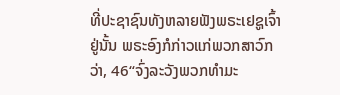ທີ່ປະຊາຊົນທັງຫລາຍຟັງພຣະເຢຊູເຈົ້າຢູ່ນັ້ນ ພຣະອົງກໍກ່າວແກ່ພວກສາວົກວ່າ, 46“ຈົ່ງລະວັງພວກທຳມະ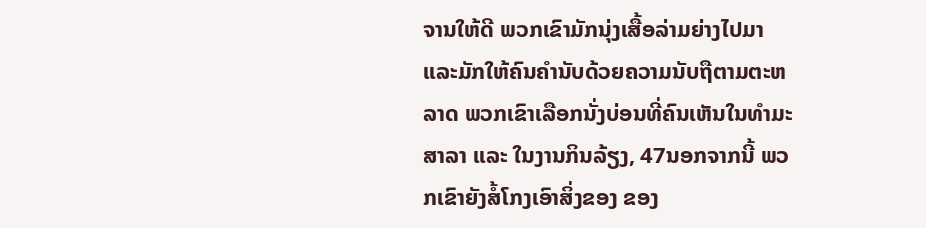ຈານໃຫ້ດີ ພວກເຂົາມັກນຸ່ງເສື້ອລ່າມຍ່າງໄປມາ ແລະມັກໃຫ້ຄົນຄຳນັບດ້ວຍຄວາມນັບຖືຕາມຕະຫລາດ ພວກເຂົາເລືອກນັ່ງບ່ອນທີ່ຄົນເຫັນໃນທຳມະສາລາ ແລະ ໃນງານກິນລ້ຽງ, 47ນອກຈາກນີ້ ພວກເຂົາຍັງສໍ້ໂກງເອົາສິ່ງຂອງ ຂອງ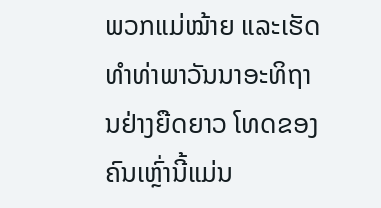ພວກແມ່ໝ້າຍ ແລະເຮັດທຳທ່າພາວັນນາອະທິຖານຢ່າງຍືດຍາວ ໂທດຂອງຄົນເຫຼົ່ານີ້ແມ່ນ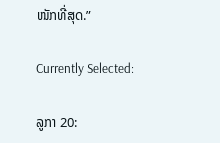ໜັກທີ່ສຸດ.”

Currently Selected:

ລູກາ 20: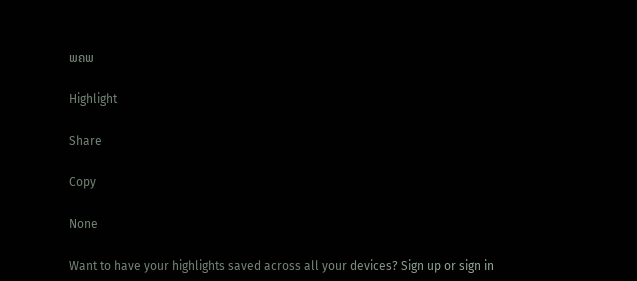ພຄພ

Highlight

Share

Copy

None

Want to have your highlights saved across all your devices? Sign up or sign in